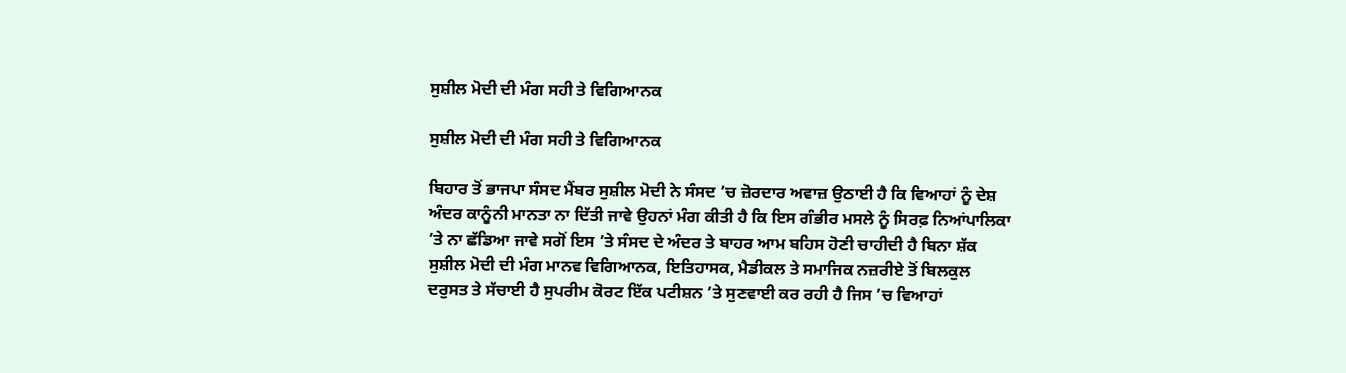ਸੁਸ਼ੀਲ ਮੋਦੀ ਦੀ ਮੰਗ ਸਹੀ ਤੇ ਵਿਗਿਆਨਕ

ਸੁਸ਼ੀਲ ਮੋਦੀ ਦੀ ਮੰਗ ਸਹੀ ਤੇ ਵਿਗਿਆਨਕ

ਬਿਹਾਰ ਤੋਂ ਭਾਜਪਾ ਸੰਸਦ ਮੈਂਬਰ ਸੁਸ਼ੀਲ ਮੋਦੀ ਨੇ ਸੰਸਦ ’ਚ ਜ਼ੋਰਦਾਰ ਅਵਾਜ਼ ਉਠਾਈ ਹੈ ਕਿ ਵਿਆਹਾਂ ਨੂੰ ਦੇਸ਼ ਅੰਦਰ ਕਾਨੂੰਨੀ ਮਾਨਤਾ ਨਾ ਦਿੱਤੀ ਜਾਵੇ ਉਹਨਾਂ ਮੰਗ ਕੀਤੀ ਹੈ ਕਿ ਇਸ ਗੰਭੀਰ ਮਸਲੇ ਨੂੰ ਸਿਰਫ਼ ਨਿਆਂਪਾਲਿਕਾ ’ਤੇ ਨਾ ਛੱਡਿਆ ਜਾਵੇ ਸਗੋਂ ਇਸ ’ਤੇ ਸੰਸਦ ਦੇ ਅੰਦਰ ਤੇ ਬਾਹਰ ਆਮ ਬਹਿਸ ਹੋਣੀ ਚਾਹੀਦੀ ਹੈ ਬਿਨਾ ਸ਼ੱਕ ਸੁਸ਼ੀਲ ਮੋਦੀ ਦੀ ਮੰਗ ਮਾਨਵ ਵਿਗਿਆਨਕ, ਇਤਿਹਾਸਕ, ਮੈਡੀਕਲ ਤੇ ਸਮਾਜਿਕ ਨਜ਼ਰੀਏ ਤੋਂ ਬਿਲਕੁਲ ਦਰੁਸਤ ਤੇ ਸੱਚਾਈ ਹੈ ਸੁਪਰੀਮ ਕੋਰਟ ਇੱਕ ਪਟੀਸ਼ਨ ’ਤੇ ਸੁਣਵਾਈ ਕਰ ਰਹੀ ਹੈ ਜਿਸ ’ਚ ਵਿਆਹਾਂ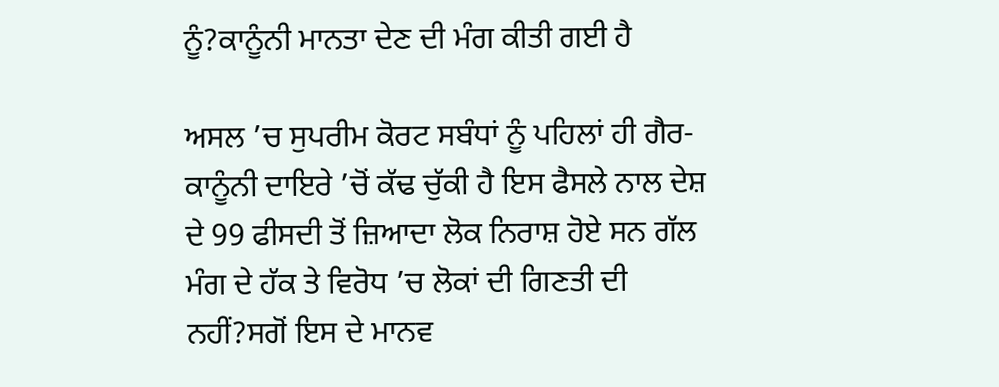ਨੂੰ?ਕਾਨੂੰਨੀ ਮਾਨਤਾ ਦੇਣ ਦੀ ਮੰਗ ਕੀਤੀ ਗਈ ਹੈ

ਅਸਲ ’ਚ ਸੁਪਰੀਮ ਕੋਰਟ ਸਬੰਧਾਂ ਨੂੰ ਪਹਿਲਾਂ ਹੀ ਗੈਰ-ਕਾਨੂੰਨੀ ਦਾਇਰੇ ’ਚੋਂ ਕੱਢ ਚੁੱਕੀ ਹੈ ਇਸ ਫੈਸਲੇ ਨਾਲ ਦੇਸ਼ ਦੇ 99 ਫੀਸਦੀ ਤੋਂ ਜ਼ਿਆਦਾ ਲੋਕ ਨਿਰਾਸ਼ ਹੋਏ ਸਨ ਗੱਲ ਮੰਗ ਦੇ ਹੱਕ ਤੇ ਵਿਰੋਧ ’ਚ ਲੋਕਾਂ ਦੀ ਗਿਣਤੀ ਦੀ ਨਹੀਂ?ਸਗੋਂ ਇਸ ਦੇ ਮਾਨਵ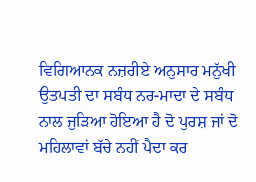ਵਿਗਿਆਨਕ ਨਜ਼ਰੀਏ ਅਨੁਸਾਰ ਮਨੁੱਖੀ ਉਤਪਤੀ ਦਾ ਸਬੰਧ ਨਰ-ਮਾਦਾ ਦੇ ਸਬੰਧ ਨਾਲ ਜੁੜਿਆ ਹੋਇਆ ਹੈ ਦੋ ਪੁਰਸ਼ ਜਾਂ ਦੋ ਮਹਿਲਾਵਾਂ ਬੱਚੇ ਨਹੀਂ ਪੈਦਾ ਕਰ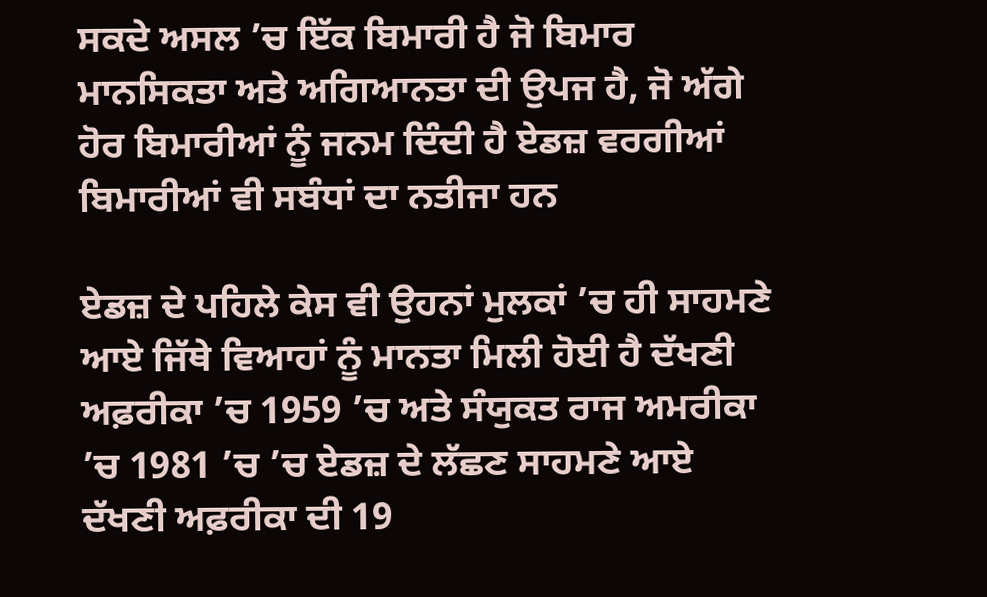ਸਕਦੇ ਅਸਲ ’ਚ ਇੱਕ ਬਿਮਾਰੀ ਹੈ ਜੋ ਬਿਮਾਰ ਮਾਨਸਿਕਤਾ ਅਤੇ ਅਗਿਆਨਤਾ ਦੀ ਉਪਜ ਹੈ, ਜੋ ਅੱਗੇ ਹੋਰ ਬਿਮਾਰੀਆਂ ਨੂੰ ਜਨਮ ਦਿੰਦੀ ਹੈ ਏਡਜ਼ ਵਰਗੀਆਂ ਬਿਮਾਰੀਆਂ ਵੀ ਸਬੰਧਾਂ ਦਾ ਨਤੀਜਾ ਹਨ

ਏਡਜ਼ ਦੇ ਪਹਿਲੇ ਕੇਸ ਵੀ ਉਹਨਾਂ ਮੁਲਕਾਂ ’ਚ ਹੀ ਸਾਹਮਣੇ ਆਏ ਜਿੱਥੇ ਵਿਆਹਾਂ ਨੂੰ ਮਾਨਤਾ ਮਿਲੀ ਹੋਈ ਹੈ ਦੱਖਣੀ ਅਫ਼ਰੀਕਾ ’ਚ 1959 ’ਚ ਅਤੇ ਸੰਯੁਕਤ ਰਾਜ ਅਮਰੀਕਾ ’ਚ 1981 ’ਚ ’ਚ ਏਡਜ਼ ਦੇ ਲੱਛਣ ਸਾਹਮਣੇ ਆਏ ਦੱਖਣੀ ਅਫ਼ਰੀਕਾ ਦੀ 19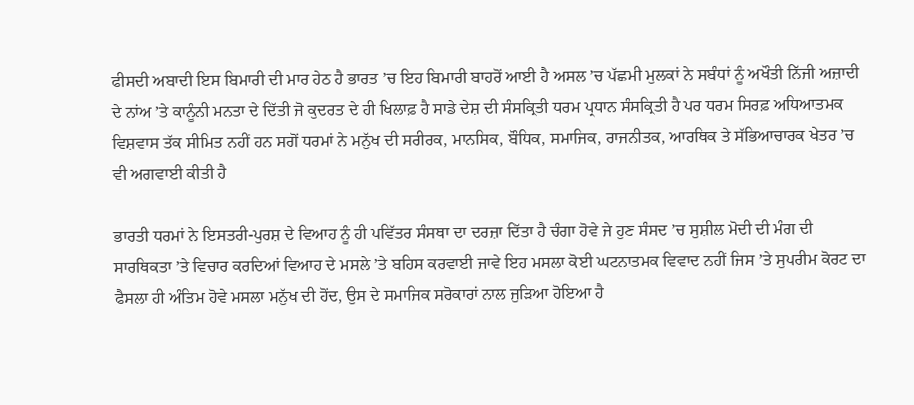ਫੀਸਦੀ ਅਬਾਦੀ ਇਸ ਬਿਮਾਰੀ ਦੀ ਮਾਰ ਹੇਠ ਹੈ ਭਾਰਤ ’ਚ ਇਹ ਬਿਮਾਰੀ ਬਾਹਰੋਂ ਆਈ ਹੈ ਅਸਲ ’ਚ ਪੱਛਮੀ ਮੁਲਕਾਂ ਨੇ ਸਬੰਧਾਂ ਨੂੰ ਅਖੌਤੀ ਨਿੱਜੀ ਅਜ਼ਾਦੀ ਦੇ ਨਾਂਅ ’ਤੇ ਕਾਨੂੰਨੀ ਮਨਤਾ ਦੇ ਦਿੱਤੀ ਜੋ ਕੁਦਰਤ ਦੇ ਹੀ ਖਿਲਾਫ਼ ਹੈ ਸਾਡੇ ਦੇਸ਼ ਦੀ ਸੰਸਕ੍ਰਿਤੀ ਧਰਮ ਪ੍ਰਧਾਨ ਸੰਸਕ੍ਰਿਤੀ ਹੈ ਪਰ ਧਰਮ ਸਿਰਫ਼ ਅਧਿਆਤਮਕ ਵਿਸ਼ਵਾਸ ਤੱਕ ਸੀਮਿਤ ਨਹੀਂ ਹਨ ਸਗੋਂ ਧਰਮਾਂ ਨੇ ਮਨੁੱਖ ਦੀ ਸਰੀਰਕ, ਮਾਨਸਿਕ, ਬੌਧਿਕ, ਸਮਾਜਿਕ, ਰਾਜਨੀਤਕ, ਆਰਥਿਕ ਤੇ ਸੱਭਿਆਚਾਰਕ ਖੇਤਰ ’ਚ ਵੀ ਅਗਵਾਈ ਕੀਤੀ ਹੈ

ਭਾਰਤੀ ਧਰਮਾਂ ਨੇ ਇਸਤਰੀ-ਪੁਰਸ਼ ਦੇ ਵਿਆਹ ਨੂੰ ਹੀ ਪਵਿੱਤਰ ਸੰਸਥਾ ਦਾ ਦਰਜ਼ਾ ਦਿੱਤਾ ਹੈ ਚੰਗਾ ਹੋਵੇ ਜੇ ਹੁਣ ਸੰਸਦ ’ਚ ਸੁਸ਼ੀਲ ਮੋਦੀ ਦੀ ਮੰਗ ਦੀ ਸਾਰਥਿਕਤਾ ’ਤੇ ਵਿਚਾਰ ਕਰਦਿਆਂ ਵਿਆਹ ਦੇ ਮਸਲੇ ’ਤੇ ਬਹਿਸ ਕਰਵਾਈ ਜਾਵੇ ਇਹ ਮਸਲਾ ਕੋਈ ਘਟਨਾਤਮਕ ਵਿਵਾਦ ਨਹੀਂ ਜਿਸ ’ਤੇ ਸੁਪਰੀਮ ਕੋਰਟ ਦਾ ਫੈਸਲਾ ਹੀ ਅੰਤਿਮ ਹੋਵੇ ਮਸਲਾ ਮਨੁੱਖ ਦੀ ਹੋਂਦ, ਉਸ ਦੇ ਸਮਾਜਿਕ ਸਰੋਕਾਰਾਂ ਨਾਲ ਜੁੜਿਆ ਹੋਇਆ ਹੈ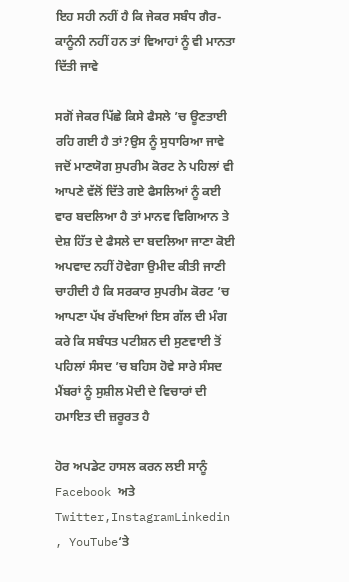ਇਹ ਸਹੀ ਨਹੀਂ ਹੈ ਕਿ ਜੇਕਰ ਸਬੰਧ ਗੈਰ-ਕਾਨੂੰਨੀ ਨਹੀਂ ਹਨ ਤਾਂ ਵਿਆਹਾਂ ਨੂੰ ਵੀ ਮਾਨਤਾ ਦਿੱਤੀ ਜਾਵੇ

ਸਗੋਂ ਜੇਕਰ ਪਿੱਛੇ ਕਿਸੇ ਫੈਸਲੇ ’ਚ ਊਣਤਾਈ ਰਹਿ ਗਈ ਹੈ ਤਾਂ?ਉਸ ਨੂੰ ਸੁਧਾਰਿਆ ਜਾਵੇ ਜਦੋਂ ਮਾਣਯੋਗ ਸੁਪਰੀਮ ਕੋਰਟ ਨੇ ਪਹਿਲਾਂ ਵੀ ਆਪਣੇ ਵੱਲੋਂ ਦਿੱਤੇ ਗਏ ਫੈਸਲਿਆਂ ਨੂੰ ਕਈ ਵਾਰ ਬਦਲਿਆ ਹੈ ਤਾਂ ਮਾਨਵ ਵਿਗਿਆਨ ਤੇ ਦੇਸ਼ ਹਿੱਤ ਦੇ ਫੈਸਲੇ ਦਾ ਬਦਲਿਆ ਜਾਣਾ ਕੋਈ ਅਪਵਾਦ ਨਹੀਂ ਹੋਵੇਗਾ ਉਮੀਦ ਕੀਤੀ ਜਾਣੀ ਚਾਹੀਦੀ ਹੈ ਕਿ ਸਰਕਾਰ ਸੁਪਰੀਮ ਕੋਰਟ ’ਚ ਆਪਣਾ ਪੱਖ ਰੱਖਦਿਆਂ ਇਸ ਗੱਲ ਦੀ ਮੰਗ ਕਰੇ ਕਿ ਸਬੰਧਤ ਪਟੀਸ਼ਨ ਦੀ ਸੁਣਵਾਈ ਤੋਂ ਪਹਿਲਾਂ ਸੰਸਦ ’ਚ ਬਹਿਸ ਹੋਵੇ ਸਾਰੇ ਸੰਸਦ ਮੈਂਬਰਾਂ ਨੂੰ ਸੁਸ਼ੀਲ ਮੋਦੀ ਦੇ ਵਿਚਾਰਾਂ ਦੀ ਹਮਾਇਤ ਦੀ ਜ਼ਰੂਰਤ ਹੈ

ਹੋਰ ਅਪਡੇਟ ਹਾਸਲ ਕਰਨ ਲਈ ਸਾਨੂੰ Facebook ਅਤੇ Twitter,InstagramLinkedin , YouTube‘ਤੇ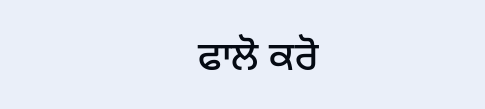ਫਾਲੋ ਕਰੋ